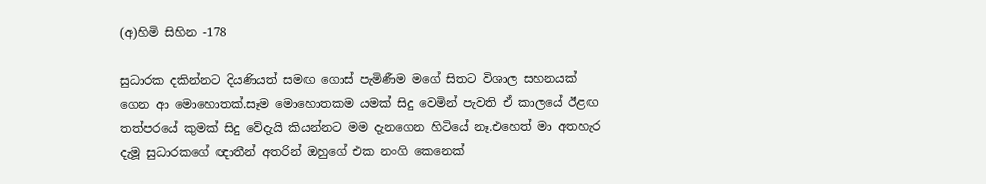(අ)හිමි සිහින -178

සුධාරක දකින්නට දියණියත් සමඟ ගොස් පැමිණීම මගේ සිතට විශාල සහනයක් ගෙන ආ මොහොතක්.සෑම මොහොතකම යමක් සිදු වෙමින් පැවති ඒ කාලයේ ඊළඟ තත්පරයේ කුමක් සිදු වේදැයි කියන්නට මම දැනගෙන හිටියේ නෑ.එහෙත් මා අතහැර දැමූ සුධාරකගේ ඥාතීන් අතරින් ඔහුගේ එක නංගි කෙනෙක්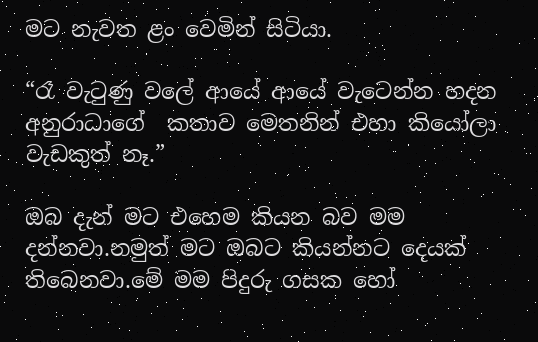මට නැවත ළං වෙමින් සිටියා.

“රෑ වැටුණු වලේ ආයේ ආයේ වැටෙන්න හදන අනුරාධාගේ  කතාව මෙතනින් එහා කියෝලා වැඩකුත් නෑ.”

ඔබ දැන් මට එහෙම කියන බව මම දන්නවා.නමුත් මට ඔබට කියන්නට දෙයක් තිබෙනවා.මේ මම පිදුරු ගසක හෝ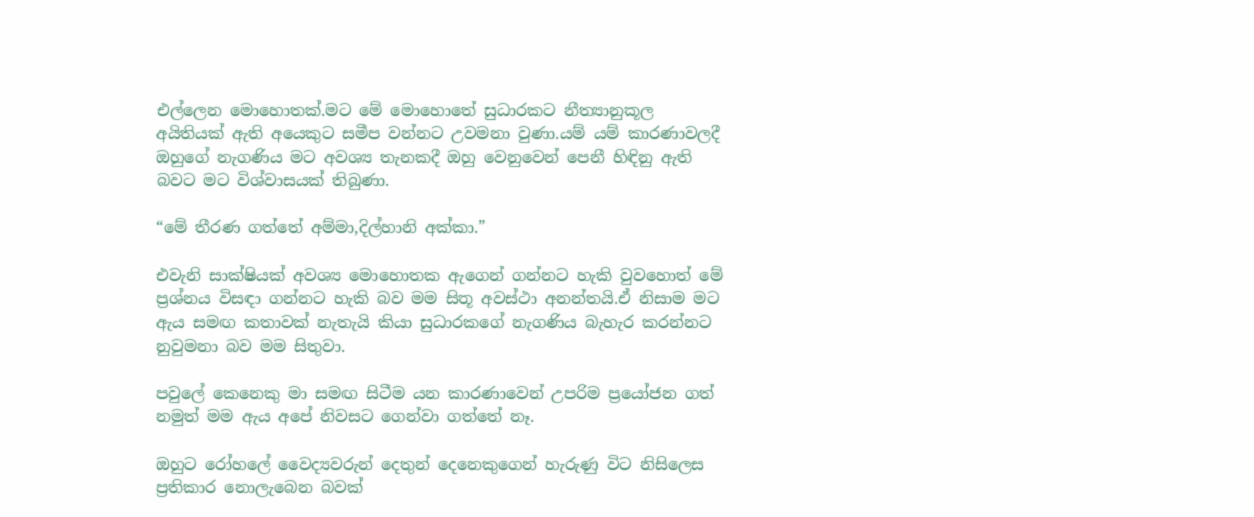එල්ලෙන මොහොතක්.මට මේ මොහොතේ සුධාරකට නීත්‍යානුකූල අයිතියක් ඇති අයෙකුට සමීප වන්නට උවමනා වුණා.යම් යම් කාරණාවලදී ඔහුගේ නැගණිය මට අවශ්‍ය තැනකදී ඔහු වෙනුවෙන් පෙනී හිඳිනු ඇති බවට මට විශ්වාසයක් තිබුණා.

“මේ තීරණ ගත්තේ අම්මා,දිල්හානි අක්කා.”

එවැනි සාක්ෂියක් අවශ්‍ය මොහොතක ඇගෙන් ගන්නට හැකි වුවහොත් මේ ප්‍රශ්නය විසඳා ගන්නට හැකි බව මම සිතූ අවස්ථා අනන්තයි.ඒ නිසාම මට ඇය සමඟ කතාවක් නැතැයි කියා සුධාරකගේ නැගණිය බැහැර කරන්නට නුවුමනා බව මම සිතුවා.

පවුලේ කෙනෙකු මා සමඟ සිටීම යන කාරණාවෙන් උපරිම ප්‍රයෝජන ගත් නමුත් මම ඇය අපේ නිවසට ගෙන්වා ගත්තේ නෑ.

ඔහුට රෝහලේ වෛද්‍යවරුන් දෙතුන් දෙනෙකුගෙන් හැරුණු විට නිසිලෙස ප්‍රතිකාර නොලැබෙන බවක්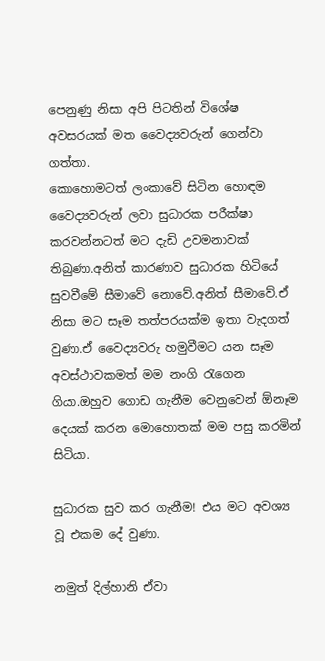පෙනුණු නිසා අපි පිටතින් විශේෂ අවසරයක් මත වෛද්‍යවරුන් ගෙන්වා ගත්තා.
කොහොමටත් ලංකාවේ සිටින හොඳම වෛද්‍යවරුන් ලවා සුධාරක පරීක්ෂා කරවන්නටත් මට දැඩි උවමනාවක් තිබුණා.අනිත් කාරණාව සුධාරක හිටියේ සුවවීමේ සීමාවේ නොවේ.අනිත් සීමාවේ.ඒ නිසා මට සෑම තත්පරයක්ම ඉතා වැදගත් වුණා.ඒ වෛද්‍යවරු හමුවීමට යන සෑම අවස්ථාවකමත් මම නංගි රැගෙන ගියා.ඔහුව ගොඩ ගැනීම වෙනුවෙන් ඕනෑම දෙයක් කරන මොහොතක් මම පසු කරමින් සිටියා.

සුධාරක සුව කර ගැනීම! එය මට අවශ්‍ය වූ එකම දේ වුණා.

නමුත් දිල්හානි ඒවා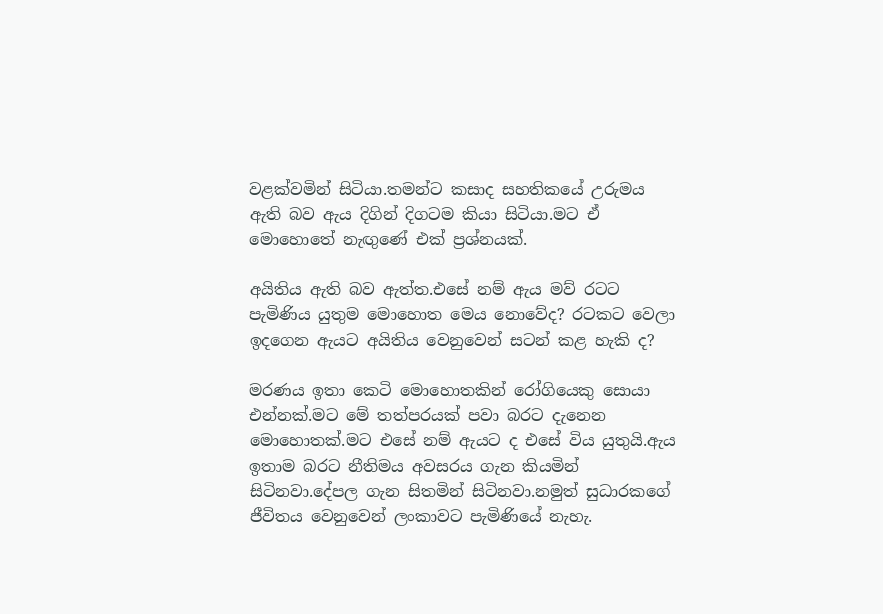වළක්වමින් සිටියා.තමන්ට කසාද සහතිකයේ උරුමය ඇති බව ඇය දිගින් දිගටම කියා සිටියා.මට ඒ මොහොතේ නැඟුණේ එක් ප්‍රශ්නයක්.

අයිතිය ඇති බව ඇත්ත.එසේ නම් ඇය මව් රටට පැමිණිය යුතුම මොහොත මෙය නොවේද? රටකට වෙලා ඉදගෙන ඇයට අයිතිය වෙනුවෙන් සටන් කළ හැකි ද?

මරණය ඉතා කෙටි මොහොතකින් රෝගියෙකු සොයා එන්නක්.මට මේ තත්පරයක් පවා බරට දැනෙන මොහොතක්.මට එසේ නම් ඇයට ද එසේ විය යුතුයි.ඇය ඉතාම බරට නීතිමය අවසරය ගැන කියමින් සිටිනවා.දේපල ගැන සිතමින් සිටිනවා.නමුත් සුධාරකගේ ජීවිතය වෙනුවෙන් ලංකාවට පැමිණියේ නැහැ.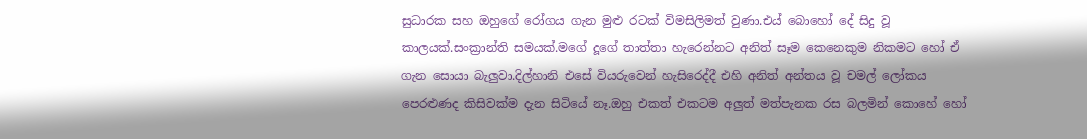සුධාරක සහ ඔහුගේ රෝගය ගැන මුළු රටක් විමසිලිමත් වුණා.එය් බොහෝ දේ සිදු වූ කාලයක්.සංක්‍රාන්ති සමයක්.මගේ දූගේ තාත්තා හැරෙන්නට අනිත් සෑම කෙනෙකුම නිකමට හෝ ඒ ගැන සොයා බැලුවා.දිල්හානි එසේ වියරුවෙන් හැසිරෙද්දී එහි අනිත් අන්තය වූ චමල් ලෝකය පෙරළුණද කිසිවක්ම දැන සිටියේ නෑ.ඔහු එකත් එකටම අලුත් මත්පැනක රස බලමින් කොහේ හෝ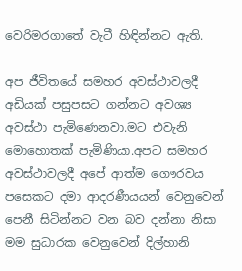වෙරිමරගාතේ වැටී හිඳින්නට ඇති.

අප ජීවිතයේ සමහර අවස්ථාවලදී අඩියක් පසුපසට ගන්නට අවශ්‍ය අවස්ථා පැමිණෙනවා.මට එවැනි මොහොතක් පැමිණියා.අපට සමහර අවස්ථාවලදී අපේ ආත්ම ගෞරවය පසෙකට දමා ආදරණීයයන් වෙනුවෙන් පෙනී සිටින්නට වන බව දන්නා නිසා මම සුධාරක වෙනුවෙන් දිල්හානි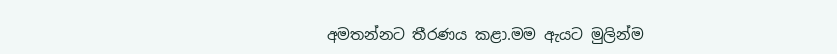අමතන්නට තීරණය කළා.මම ඇයට මුලින්ම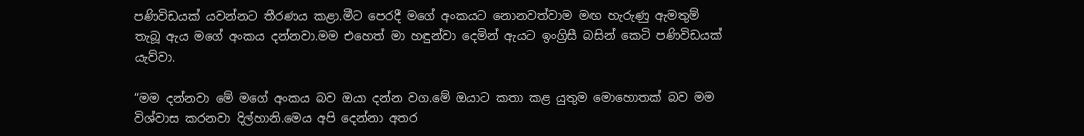පණිවිඩයක් යවන්නට තීරණය කළා.මීට පෙරදී මගේ අංකයට නොනවත්වාම මඟ හැරුණු ඇමතුම් තැබූ ඇය මගේ අංකය දන්නවා.මම එහෙත් මා හඳුන්වා දෙමින් ඇයට ඉංග්‍රිසී බසින් කෙටි පණිවිඩයක් යැව්වා.

“මම දන්නවා මේ මගේ අංකය බව ඔයා දන්න වග.මේ ඔයාට කතා කළ යුතුම මොහොතක් බව මම විශ්වාස කරනවා දිල්හානි.මෙය අපි දෙන්නා අතර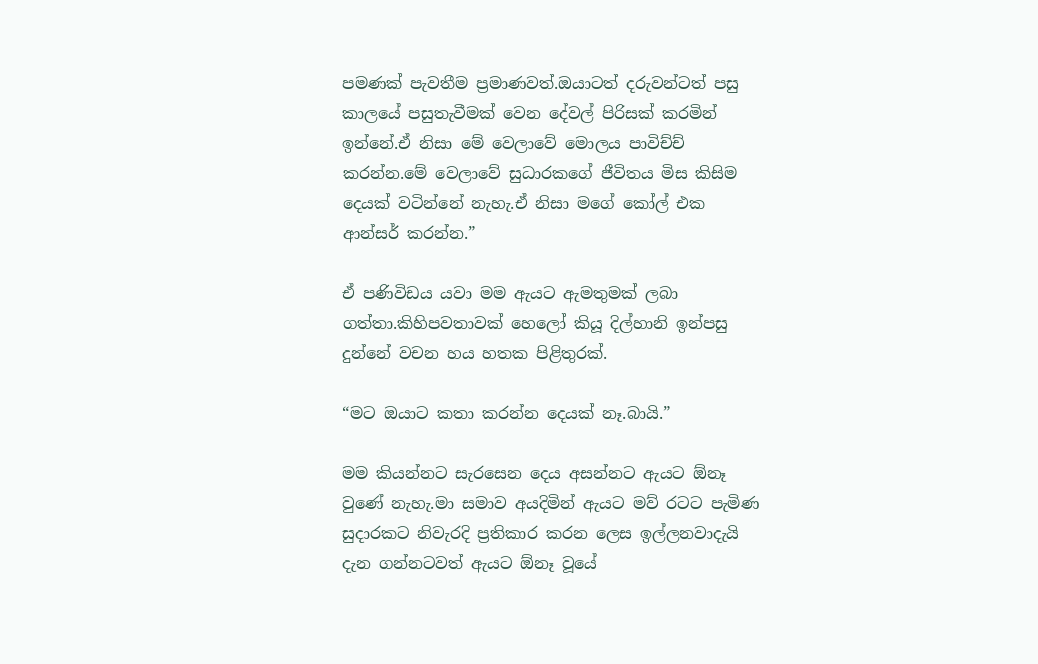පමණක් පැවතීම ප්‍රමාණවත්.ඔයාටත් දරුවන්ටත් පසු කාලයේ පසුතැවීමක් වෙන දේවල් පිරිසක් කරමින් ඉන්නේ.ඒ නිසා මේ වෙලාවේ මොලය පාවිච්ච් කරන්න.මේ වෙලාවේ සුධාරකගේ ජීවිතය මිස කිසිම දෙයක් වටින්නේ නැහැ.ඒ නිසා මගේ කෝල් එක ආන්සර් කරන්න.”

ඒ පණිවිඩය යවා මම ඇයට ඇමතුමක් ලබා ගත්තා.කිහිපවතාවක් හෙලෝ කියූ දිල්හානි ඉන්පසු දුන්නේ වචන හය හතක පිළිතුරක්.

“මට ඔයාට කතා කරන්න දෙයක් නෑ.බායි.”

මම කියන්නට සැරසෙන දෙය අසන්නට ඇයට ඕනෑ වුණේ නැහැ.මා සමාව අයදිමින් ඇයට මව් රටට පැමිණ සුදාරකට නිවැරදි ප්‍රතිකාර කරන ලෙස ඉල්ලනවාදැයි දැන ගන්නටවත් ඇයට ඕනෑ වූයේ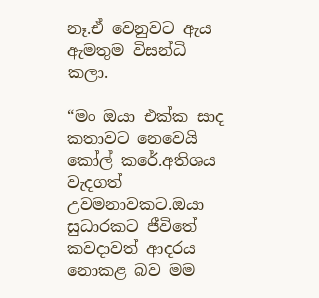නෑ.ඒ වෙනුවට ඇය ඇමතුම විසන්ධි කලා.

“මං ඔයා එක්ක සාද කතාවට නෙවෙයි කෝල් කරේ.අතිශය වැදගත් උවමනාවකට.ඔයා සුධාරකට ජීවිතේ කවදාවත් ආදරය නොකළ බව මම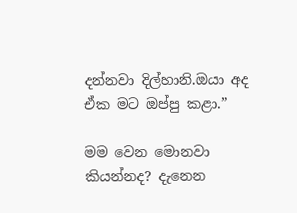දන්නවා දිල්හානි.ඔයා අද ඒක මට ඔප්පු කළා.”

මම වෙන මොනවා කියන්නද? දැනෙන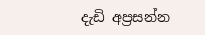දැඩි අප්‍රසන්න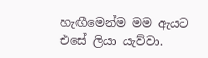හැඟීමෙන්ම මම ඇයට එසේ ලියා යැව්වා.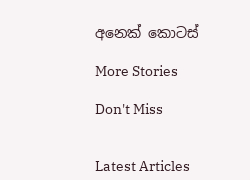අනෙක් කොටස්

More Stories

Don't Miss


Latest Articles